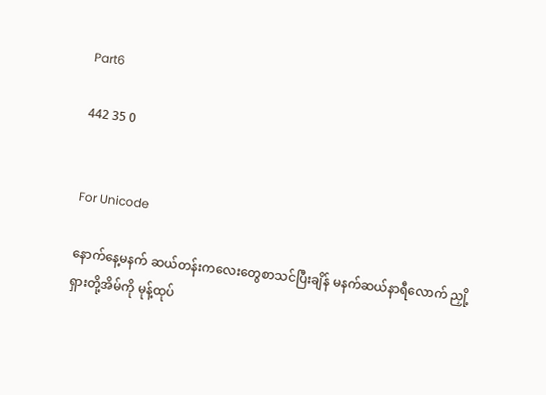Part6

442 35 0


For Unicode

နောက်နေ့မနက် ဆယ်တန်းကလေးတွေစာသင်ပြီးချိန် မနက်ဆယ်နာရီလောက် ညှို့
ရှားတို့အိမ်ကို မုန့်ထုပ်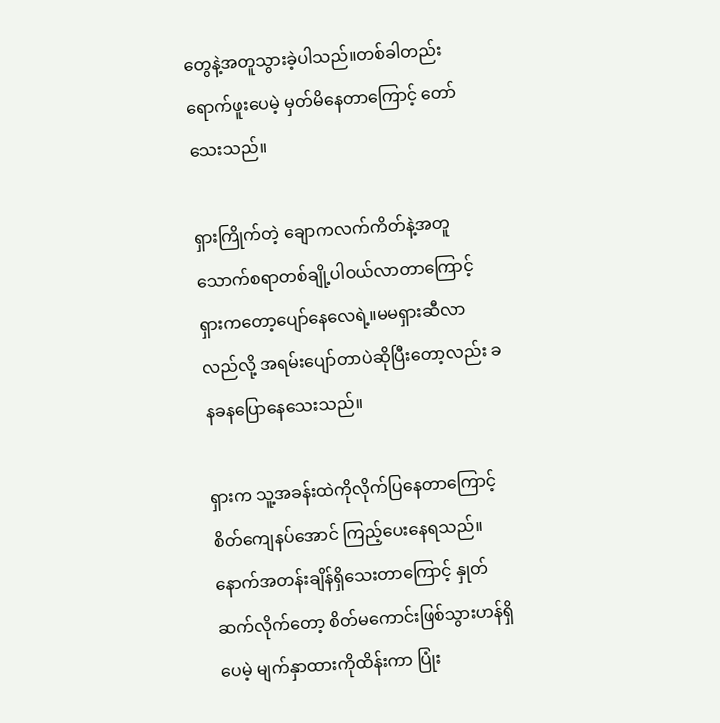တွေနဲ့အတူသွားခဲ့ပါသည်။တစ်ခါတည်းရောက်ဖူးပေမဲ့ မှတ်မိနေတာကြောင့် တော်သေးသည်။

ရှားကြိုက်တဲ့ ချောကလက်ကိတ်နဲ့အတူ သောက်စရာတစ်ချို့ပါဝယ်လာတာကြောင့် ရှားကတော့ပျော်နေလေရဲ့။မမရှားဆီလာလည်လို့ အရမ်းပျော်တာပဲဆိုပြီးတော့လည်း ခနခနပြောနေသေးသည်။

ရှားက သူ့အခန်းထဲကိုလိုက်ပြနေတာကြောင့် စိတ်ကျေနပ်အောင် ကြည့်ပေးနေရသည်။နောက်အတန်းချိန်ရှိသေးတာကြောင့် နှုတ်ဆက်လိုက်တော့ စိတ်မကောင်းဖြစ်သွားဟန်ရှိပေမဲ့ မျက်နှာထားကိုထိန်းကာ ပြုံး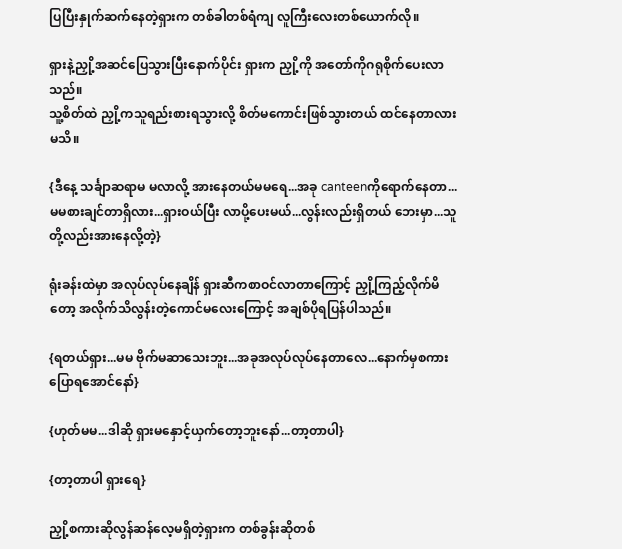ပြပြီးနှုက်ဆက်နေတဲ့ရှားက တစ်ခါတစ်ရံကျ လူကြီးလေးတစ်ယောက်လို။

ရှားနဲ့ညှို့အဆင်ပြေသွားပြီးနောက်ပိုင်း ရှားက ညှို့ကို အတော်ကိုဂရုစိုက်ပေးလာသည်။
သူ့စိတ်ထဲ ညှို့ကသူရည်းစားရသွားလို့ စိတ်မကောင်းဖြစ်သွားတယ် ထင်နေတာလားမသိ။

{ဒီနေ့ သင်္ချာဆရာမ မလာလို့ အားနေတယ်မမရေ...အခု canteenကိုရောက်နေတာ...မမစားချင်တာရှိလား...ရှားဝယ်ပြီး လာပို့ပေးမယ်...လွန်းလည်းရှိတယ် ဘေးမှာ...သူတို့လည်းအားနေလို့တဲ့}

ရုံးခန်းထဲမှာ အလုပ်လုပ်နေချိန် ရှားဆီကစာဝင်လာတာကြောင့် ညှို့ကြည့်လိုက်မိတော့ အလိုက်သိလွန်းတဲ့ကောင်မလေးကြောင့် အချစ်ပိုရပြန်ပါသည်။

{ရတယ်ရှား...မမ ဗိုက်မဆာသေးဘူး...အခုအလုပ်လုပ်နေတာလေ...နောက်မှစကားပြောရအောင်နော်}

{ဟုတ်မမ...ဒါဆို ရှားမနှောင့်ယှက်တော့ဘူးနော်...တာ့တာပါ}

{တာ့တာပါ ရှားရေ}

ညှို့စကားဆိုလွန်ဆန်လေ့မရှိတဲ့ရှားက တစ်ခွန်းဆိုတစ်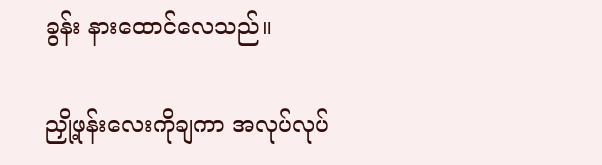ခွန်း နားထောင်လေသည်။

ညှို့ဖုန်းလေးကိုချကာ အလုပ်လုပ်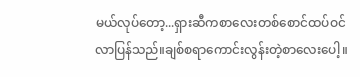မယ်လုပ်တော့...ရှားဆီကစာလေးတစ်စောင်ထပ်ဝင်လာပြန်သည်။ချစ်စရာကောင်းလွန်းတဲ့စာလေးပေါ့။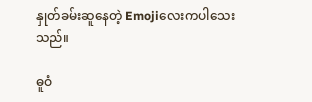နှုတ်ခမ်းဆူနေတဲ့ Emojiလေးကပါသေးသည်။

ဓူဝံ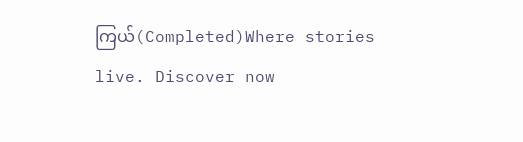ကြယ်(Completed)Where stories live. Discover now